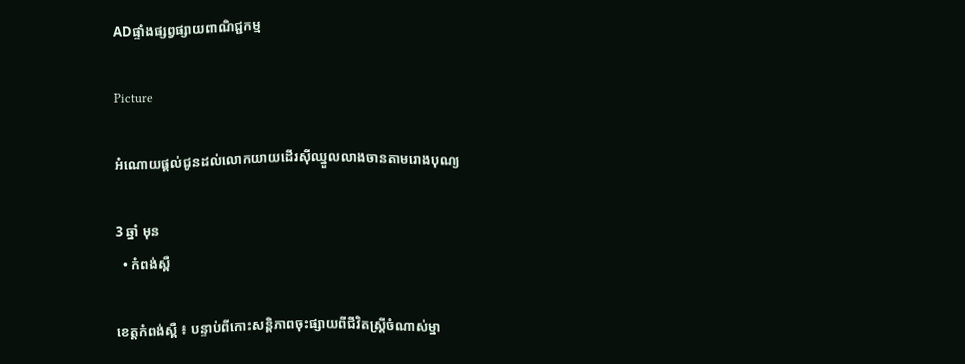ADផ្ទាំងផ្សព្វផ្សាយពាណិជ្ជកម្ម

Picture

អំណោយផ្ដល់ជូនដល់លោកយាយដើរស៊ីឈ្នួលលាងចានតាមរោងបុណ្យ

3 ឆ្នាំ មុន
  • កំពង់ស្ពឺ

ខេត្តកំពង់ស្ពឺ ៖ បន្ទាប់ពីកោះសន្តិភាពចុះផ្សាយពីជីវិតស្ត្រីចំណាស់ម្នា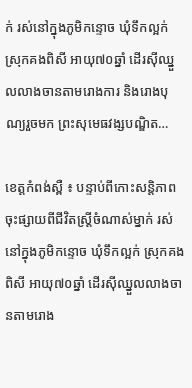ក់ រស់នៅក្នុងភូមិកន្ទោច ឃុំទឹកល្អក់ ស្រុកគងពិសី អាយុ៧០ឆ្នាំ ដើរស៊ីឈ្នួលលាងចានតាមរោងការ និងរោងបុណ្យរួចមក ព្រះសុមេធវង្សបណ្ឌិត…

ខេត្តកំពង់ស្ពឺ ៖ បន្ទាប់ពីកោះសន្តិភាពចុះផ្សាយពីជីវិតស្ត្រីចំណាស់ម្នាក់ រស់នៅក្នុងភូមិកន្ទោច ឃុំទឹកល្អក់ ស្រុកគងពិសី អាយុ៧០ឆ្នាំ ដើរស៊ីឈ្នួលលាងចានតាមរោង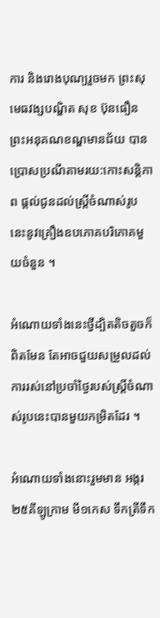ការ និងរោងបុណ្យរួចមក ព្រះសុមេធវង្សបណ្ឌិត សុខ ប៊ុនធឿន ព្រះអនុគណខណ្ឌមានជ័យ បានប្រោសប្រណីតាមរយ:កោះសន្តិភាព ផ្តល់ជូនដល់ស្ត្រីចំណាស់រូបនេះនូវគ្រឿងឧបភោគបរិភោគមួយចំនួន ។

អំណោយទាំងនេះថ្វីដ្បិតតិចតួចក៏ពិតមែន តែអាចជួយសម្រួលដល់ការរស់នៅប្រចាំថ្ងៃរបស់ស្ត្រីចំណាស់រូបនេះបានមួយកម្រិតដែរ ។

អំណោយទាំងនោះរួមមាន អង្ករ២៥គីឡូក្រាម មី១កេស ទឹកត្រីទឹក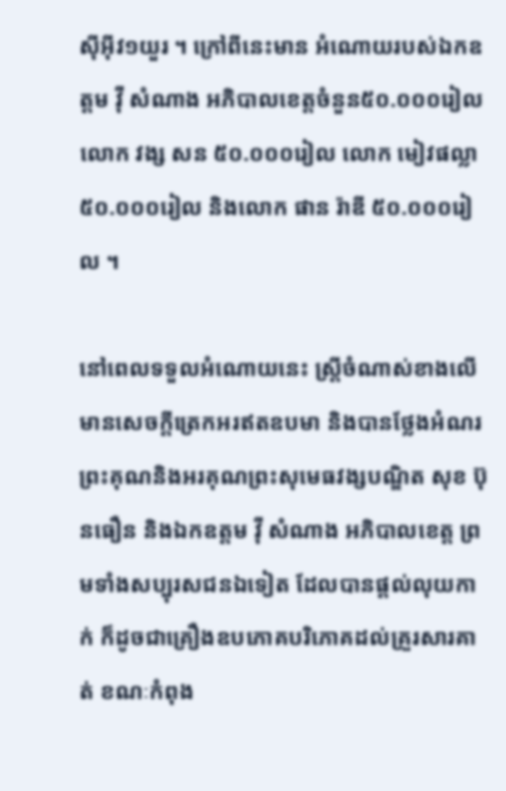ស៊ីអ៊ីវ១យួរ ។ ក្រៅពីនេះមាន អំណោយរបស់ឯកឧត្តម វ៉ី សំណាង អភិបាលខេត្តចំនួន៥០.០០០រៀល លោក វង្ស សន ៥០.០០០រៀល លោក មៀវផល្លា ៥០.០០០រៀល និងលោក ផាន រ៉ាឌី ៥០.០០០រៀល ។

នៅពេលទទួលអំណោយនេះ ស្ត្រីចំណាស់ខាងលើមានសេចក្តីត្រេកអរឥតឧបមា និងបានថ្លែងអំណរព្រះគុណនិងអរគុណព្រះសុមេធវង្សបណ្ឌិត សុខ ប៊ុនធឿន និងឯកឧត្តម វ៉ី សំណាង អភិបាលខេត្ត ព្រមទាំងសប្បុរសជនឯទៀត ដែលបានផ្ដល់លុយកាក់ ក៏ដូចជាគ្រឿងឧបភោគបរិភោគដល់គ្រួរសារគាត់ ខណៈកំពុង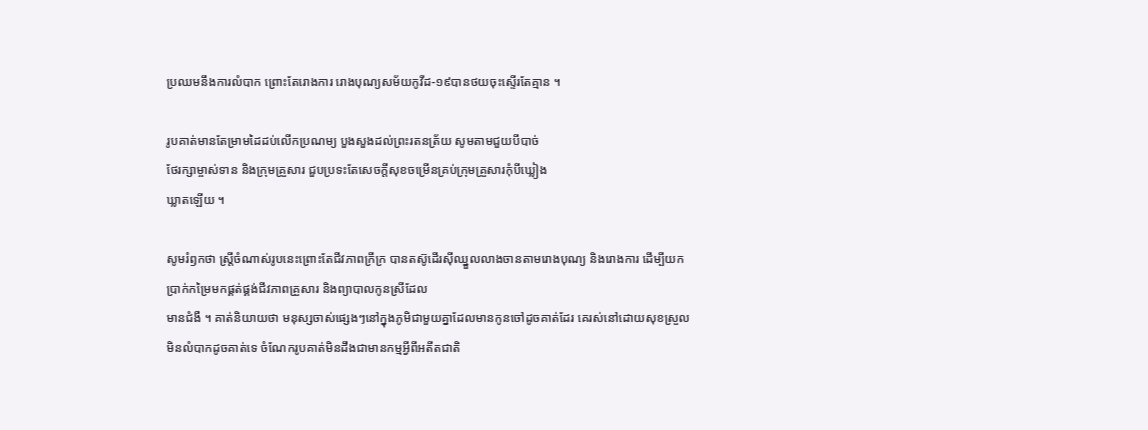ប្រឈមនឹងការលំបាក ព្រោះតែរោងការ រោងបុណ្យសម័យកូវីដ-១៩បានថយចុះស្ទើរតែគ្មាន ។

រូបគាត់មានតែម្រាមដៃដប់លើកប្រណម្យ បួងសួងដល់ព្រះរតនត្រ័យ សូមតាមជួយបីបាច់
ថែរក្សាម្ចាស់ទាន និងក្រុមគ្រួសារ ជួបប្រទះតែសេចក្តីសុខចម្រើនគ្រប់ក្រុមគ្រួសារកុំបីឃ្លៀង
ឃ្លាតឡើយ ។

សូមរំឭកថា ស្ត្រីចំណាស់រូបនេះព្រោះតែជីវភាពក្រីក្រ បានតស៊ូដើរស៊ីឈ្នួលលាងចានតាមរោងបុណ្យ និងរោងការ ដើម្បីយកប្រាក់កម្រៃមកផ្គត់ផ្គង់ជីវភាពគ្រួសារ និងព្យាបាលកូនស្រីដែល
មានជំងឺ ។ គាត់និយាយថា មនុស្សចាស់ផ្សេងៗនៅក្នុងភូមិជាមួយគ្នាដែលមានកូនចៅដូចគាត់ដែរ គេរស់នៅដោយសុខស្រួលមិនលំបាកដូចគាត់ទេ ចំណែករូបគាត់មិនដឹងជាមានកម្មអ្វីពីអតីតជាតិ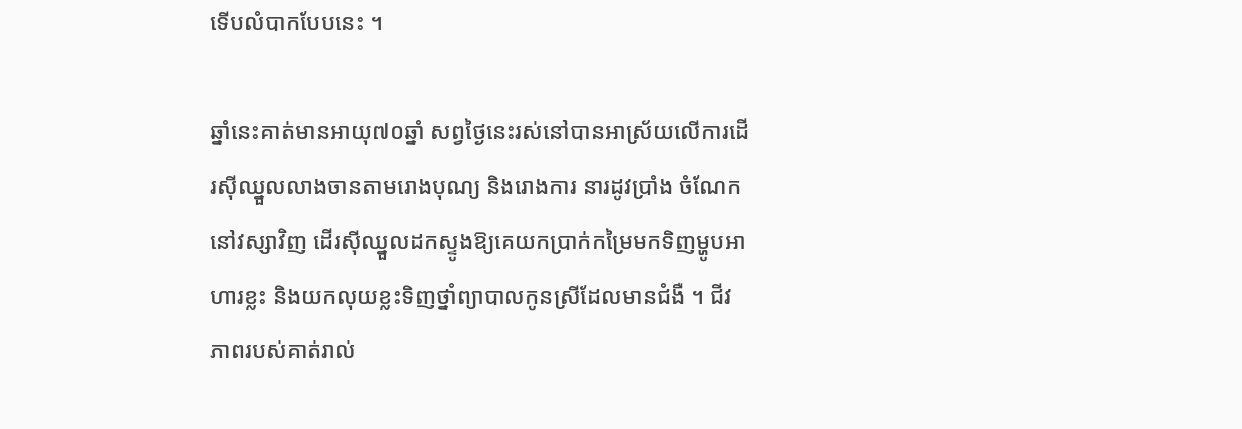ទើបលំបាកបែបនេះ ។

ឆ្នាំនេះគាត់មានអាយុ៧០ឆ្នាំ សព្វថ្ងៃនេះរស់នៅបានអាស្រ័យលើការដើរស៊ីឈ្នួលលាងចានតាមរោងបុណ្យ និងរោងការ នារដូវប្រាំង ចំណែកនៅវស្សាវិញ ដើរស៊ីឈ្នួលដកស្ទូងឱ្យគេយកប្រាក់កម្រៃមកទិញម្ហូបអាហារខ្លះ និងយកលុយខ្លះទិញថ្នាំព្យាបាលកូនស្រីដែលមានជំងឺ ។ ជីវភាពរបស់គាត់រាល់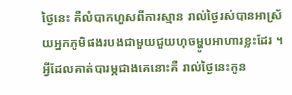ថ្ងៃនេះ គឺលំបាកហួសពីការស្មាន រាល់ថ្ងៃរស់បានអាស្រ័យអ្នកភូមិផងរបងជាមួយជួយហុចម្ហូបអាហារខ្លះដែរ ។ អ្វីដែលគាត់បារម្ភជាងគេនោះគឺ រាល់ថ្ងៃនេះកូន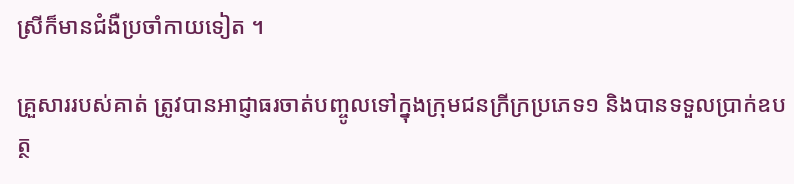ស្រីក៏មានជំងឺប្រចាំកាយទៀត ។

គ្រួសាររបស់គាត់ ត្រូវបានអាជ្ញាធរចាត់បញ្ចូលទៅក្នុងក្រុមជនក្រីក្រប្រភេទ១ និងបានទទួលប្រាក់ឧបត្ថ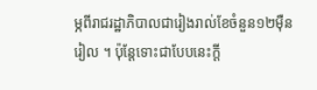ម្ភពីរាជរដ្ឋាភិបាលជារៀងរាល់ខែចំនួន១២ម៉ឺនរៀល ។ ប៉ុន្តែទោះជាបែបនេះក្តី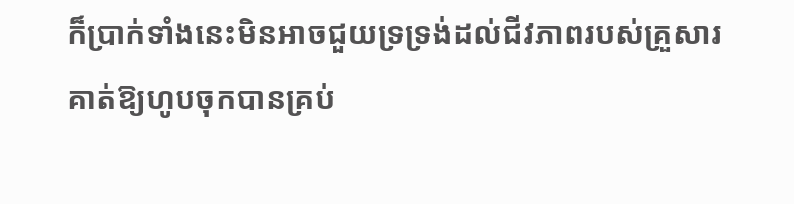ក៏ប្រាក់ទាំងនេះមិនអាចជួយទ្រទ្រង់ដល់ជីវភាពរបស់គ្រួសារគាត់ឱ្យហូបចុកបានគ្រប់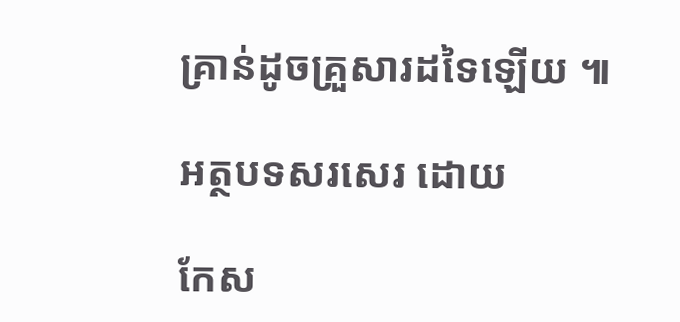គ្រាន់ដូចគ្រួសារដទៃឡើយ ៕

អត្ថបទសរសេរ ដោយ

កែស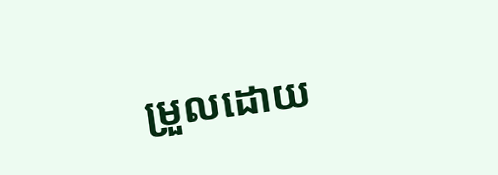ម្រួលដោយ